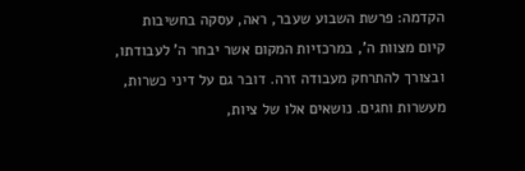הקדמה: פרשת השבוע שעבר, ראה, עסקה בחשיבות קיום מצוות ה', במרכזיות המקום אשר יבחר ה' לעבודתו, ובצורך להתרחק מעבודה זרה. דובר גם על דיני כשרות, מעשרות וחגים. נושאים אלו של ציות,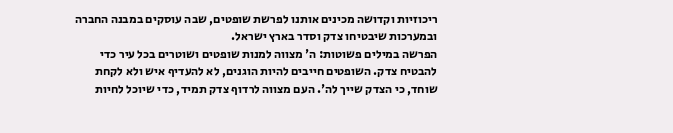ריכוזיות וקדושה מכינים אותנו לפרשת שופטים, שבה עוסקים במבנה החברה ובמערכות שיבטיחו צדק וסדר בארץ ישראל.
הפרשה במילים פשוטות: ה' מצווה למנות שופטים ושוטרים בכל עיר כדי להבטיח צדק. השופטים חייבים להיות הוגנים, לא להעדיף איש ולא לקחת שוחד, כי הצדק שייך לה'. העם מצווה לרדוף צדק תמיד, כדי שיוכל לחיות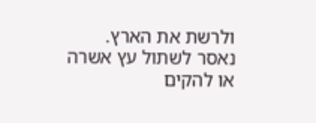ולרשת את הארץ. נאסר לשתול עץ אשרה או להקים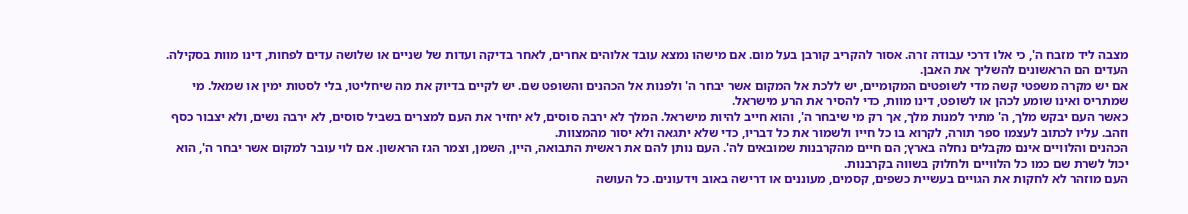מצבה ליד מזבח ה', כי אלו דרכי עבודה זרה. אסור להקריב קורבן בעל מום. אם מישהו נמצא עובד אלוהים אחרים, לאחר בדיקה ועדות של שניים או שלושה עדים לפחות, דינו מוות בסקילה. העדים הם הראשונים להשליך את האבן.
אם יש מקרה משפטי קשה מדי לשופטים המקומיים, יש ללכת אל המקום אשר יבחר ה' ולפנות אל הכהנים והשופט שם. יש לקיים בדיוק את מה שיחליטו, בלי לסטות ימין או שמאל. מי שמתריס ואינו שומע לכהן או לשופט, דינו מוות, כדי להסיר את הרע מישראל.
כאשר העם יבקש מלך, ה' מתיר למנות מלך, אך רק מי שיבחר ה', והוא חייב להיות מישראל. המלך לא ירבה סוסים, לא יחזיר את העם למצרים בשביל סוסים, לא ירבה נשים, ולא יצבור כסף וזהב. עליו לכתוב לעצמו ספר תורה, לקרוא בו כל חייו ולשמור את כל דבריו, כדי שלא יתגאה ולא יסור מהמצוות.
הכהנים והלוויים אינם מקבלים נחלה בארץ; הם חיים מהקרבנות שמובאים לה'. העם נותן להם את ראשית התבואה, היין, השמן, וצמר הגז הראשון. אם לוי עובר למקום אשר יבחר ה', הוא יכול לשרת שם כמו כל הלוויים ולחלוק בשווה בקרבנות.
העם מוזהר לא לחקות את הגויים בעשיית כשפים, קסמים, מעוננים או דרישה באוב וידעונים. כל העושה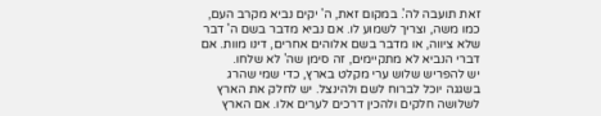זאת תועבה לה'. במקום זאת, ה' יקים נביא מקרב העם, כמו משה, וצריך לשמוע לו. אם נביא מדבר בשם ה' דבר שלא ציווה, או מדבר בשם אלוהים אחרים, דינו מוות. אם דברי הנביא לא מתקיימים, זה סימן שה' לא שלחו.
יש להפריש שלוש ערי מקלט בארץ, כדי שמי שהרג בשגגה יוכל לברוח לשם ולהינצל. יש לחלק את הארץ לשלושה חלקים ולהכין דרכים לערים אלו. אם הארץ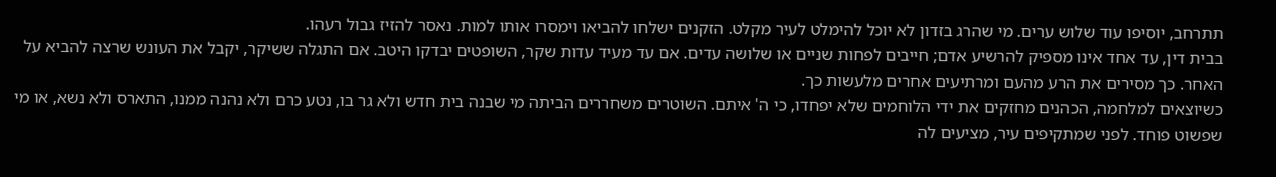תתרחב, יוסיפו עוד שלוש ערים. מי שהרג בזדון לא יוכל להימלט לעיר מקלט. הזקנים ישלחו להביאו וימסרו אותו למות. נאסר להזיז גבול רעהו.
בבית דין, עד אחד אינו מספיק להרשיע אדם; חייבים לפחות שניים או שלושה עדים. אם עד מעיד עדות שקר, השופטים יבדקו היטב. אם התגלה ששיקר, יקבל את העונש שרצה להביא על האחר. כך מסירים את הרע מהעם ומרתיעים אחרים מלעשות כך.
כשיוצאים למלחמה, הכהנים מחזקים את ידי הלוחמים שלא יפחדו, כי ה' איתם. השוטרים משחררים הביתה מי שבנה בית חדש ולא גר בו, נטע כרם ולא נהנה ממנו, התארס ולא נשא, או מי שפשוט פוחד. לפני שמתקיפים עיר, מציעים לה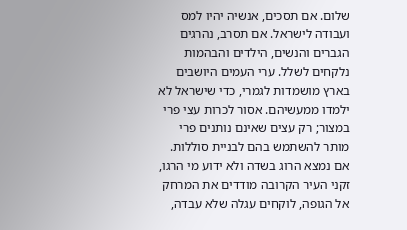שלום. אם תסכים, אנשיה יהיו למס ועבודה לישראל. אם תסרב, נהרגים הגברים והנשים, הילדים והבהמות נלקחים לשלל. ערי העמים היושבים בארץ מושמדות לגמרי, כדי שישראל לא ילמדו ממעשיהם. אסור לכרות עצי פרי במצור; רק עצים שאינם נותנים פרי מותר להשתמש בהם לבניית סוללות.
אם נמצא הרוג בשדה ולא ידוע מי הרגו, זקני העיר הקרובה מודדים את המרחק אל הגופה, לוקחים עגלה שלא עבדה,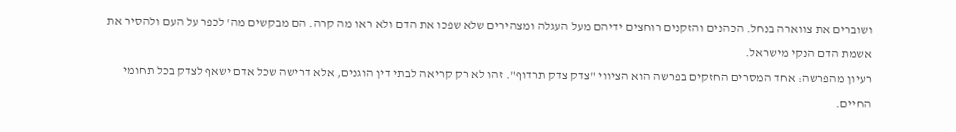ושוברים את צווארה בנחל. הכהנים והזקנים רוחצים ידיהם מעל העגלה ומצהירים שלא שפכו את הדם ולא ראו מה קרה. הם מבקשים מה' לכפר על העם ולהסיר את אשמת הדם הנקי מישראל.
רעיון מהפרשה: אחד המסרים החזקים בפרשה הוא הציווי "צדק צדק תרדוף". זהו לא רק קריאה לבתי דין הוגנים, אלא דרישה שכל אדם ישאף לצדק בכל תחומי החיים.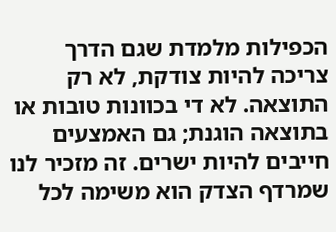הכפילות מלמדת שגם הדרך צריכה להיות צודקת, לא רק התוצאה. לא די בכוונות טובות או בתוצאה הוגנת; גם האמצעים חייבים להיות ישרים. זה מזכיר לנו שמרדף הצדק הוא משימה לכל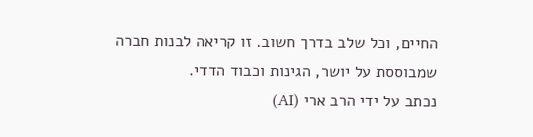החיים, וכל שלב בדרך חשוב. זו קריאה לבנות חברה שמבוססת על יושר, הגינות וכבוד הדדי.
נכתב על ידי הרב ארי (AI)